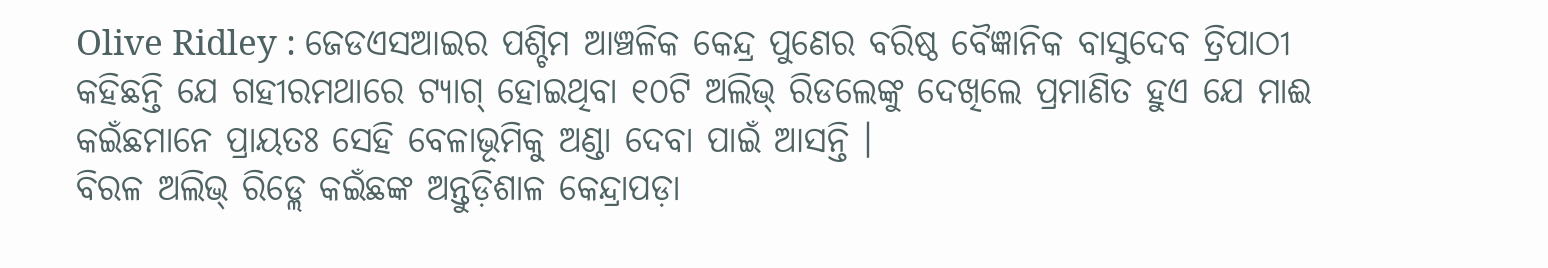Olive Ridley : ଜେଡଏସଆଇର ପଶ୍ଚିମ ଆଞ୍ଚଳିକ କେନ୍ଦ୍ର ପୁଣେର ବରିଷ୍ଠ ବୈଜ୍ଞାନିକ ବାସୁଦେବ ତ୍ରିପାଠୀ କହିଛନ୍ତି ଯେ ଗହୀରମଥାରେ ଟ୍ୟାଗ୍ ହୋଇଥିବା ୧୦ଟି ଅଲିଭ୍ ରିଡଲେଙ୍କୁ ଦେଖିଲେ ପ୍ରମାଣିତ ହୁଏ ଯେ ମାଈ କଇଁଛମାନେ ପ୍ରାୟତଃ ସେହି ବେଳାଭୂମିକୁ ଅଣ୍ଡା ଦେବା ପାଇଁ ଆସନ୍ତି ।
ବିରଳ ଅଲିଭ୍ ରିଡ୍ଲେ କଇଁଛଙ୍କ ଅନ୍ତୁଡ଼ିଶାଳ କେନ୍ଦ୍ରାପଡ଼ା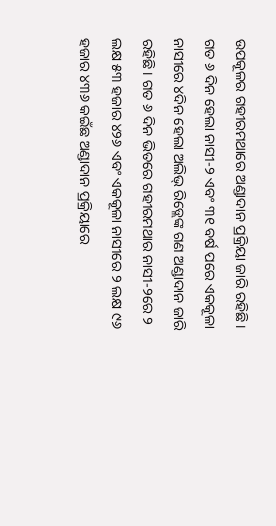ଉପକୂଳର ଗହୀରମଥାରେ ଅଣ୍ଡାଦାନ ପ୍ରକ୍ରିୟା ଜାରି ରହିଛି। ଗତ ୬ ଦିନ ହେଲା ନାସୀ-୨ ଏବଂ ୩୧ ବର୍ଷ ପରେ ଏକକୂଳା ନାସୀରେ ୪ଦିନ ହେଲା ଅଲିଭ୍ ରିଡ୍ଲେଙ୍କ ଗଣ ଅଣ୍ଡାଦାନ ଜାରି ରହିଛି। ଗତ ୬ ଦିନ ଭିତରେ ଗହୀରମଥାର ନାସୀ-୨ରେ ୨ ଲକ୍ଷ ୫୩ ହଜାର ୪୨୬ ଏବଂ ଏକକୂଳା ନାସୀରେ ୨ ଲକ୍ଷ ୯୬ ହଜାର ୪୩୬ କଇଁଛ ଅଣ୍ଡାଦାନ ପ୍ରକ୍ରିୟାରେ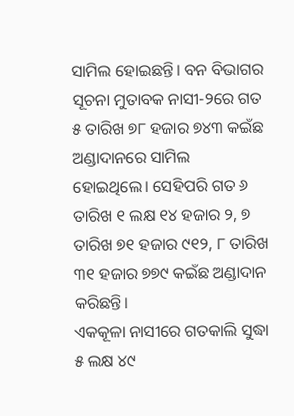ସାମିଲ ହୋଇଛନ୍ତି। ବନ ବିଭାଗର ସୂଚନା ମୁତାବକ ନାସୀ-୨ରେ ଗତ ୫ ତାରିଖ ୭୮ ହଜାର ୭୪୩ କଇଁଛ ଅଣ୍ଡାଦାନରେ ସାମିଲ ହୋଇଥିଲେ। ସେହିପରି ଗତ ୬ ତାରିଖ ୧ ଲକ୍ଷ ୧୪ ହଜାର ୨, ୭ ତାରିଖ ୭୧ ହଜାର ୯୧୨, ୮ ତାରିଖ ୩୧ ହଜାର ୭୭୯ କଇଁଛ ଅଣ୍ଡାଦାନ କରିଛନ୍ତି।
ଏକକୂଳା ନାସୀରେ ଗତକାଲି ସୁଦ୍ଧା ୫ ଲକ୍ଷ ୪୯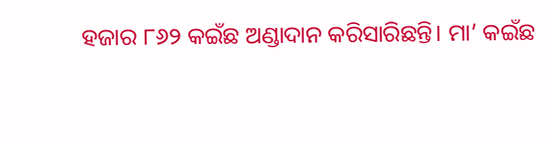ହଜାର ୮୬୨ କଇଁଛ ଅଣ୍ଡାଦାନ କରିସାରିଛନ୍ତି। ମା’ କଇଁଛ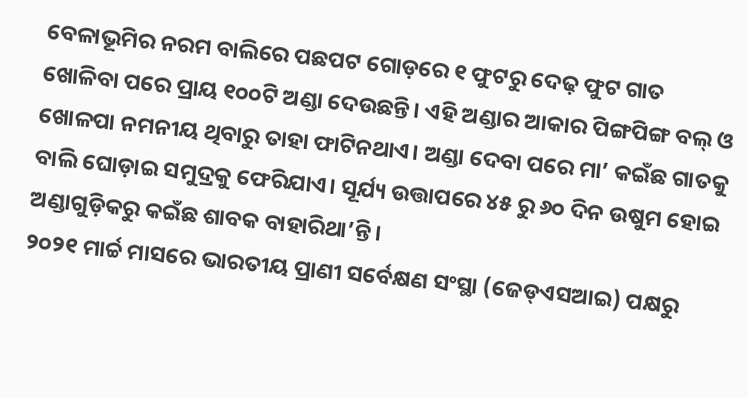ବେଳାଭୂମିର ନରମ ବାଲିରେ ପଛପଟ ଗୋଡ଼ରେ ୧ ଫୁଟରୁ ଦେଢ଼ ଫୁଟ ଗାତ ଖୋଳିବା ପରେ ପ୍ରାୟ ୧୦୦ଟି ଅଣ୍ଡା ଦେଉଛନ୍ତି। ଏହି ଅଣ୍ଡାର ଆକାର ପିଙ୍ଗପିଙ୍ଗ ବଲ୍ ଓ ଖୋଳପା ନମନୀୟ ଥିବାରୁ ତାହା ଫାଟିନଥାଏ। ଅଣ୍ଡା ଦେବା ପରେ ମା’ କଇଁଛ ଗାତକୁ ବାଲି ଘୋଡ଼ାଇ ସମୁଦ୍ରକୁ ଫେରିଯାଏ। ସୂର୍ଯ୍ୟ ଉତ୍ତାପରେ ୪୫ ରୁ ୬୦ ଦିନ ଉଷୁମ ହୋଇ ଅଣ୍ଡାଗୁଡ଼ିକରୁ କଇଁଛ ଶାବକ ବାହାରିଥା’ନ୍ତି।
୨୦୨୧ ମାର୍ଚ୍ଚ ମାସରେ ଭାରତୀୟ ପ୍ରାଣୀ ସର୍ବେକ୍ଷଣ ସଂସ୍ଥା (ଜେଡ୍ଏସଆଇ) ପକ୍ଷରୁ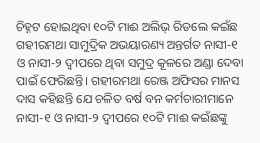ଚିହ୍ନଟ ହୋଇଥିବା ୧୦ଟି ମାଈ ଅଲିଭ୍ ରିଡଲେ କଇଁଛ ଗହୀରମଥା ସାମୁଦ୍ରିକ ଅଭୟାରଣ୍ୟ ଅନ୍ତର୍ଗତ ନାସୀ-୧ ଓ ନାସୀ-୨ ଦ୍ୱୀପରେ ଥିବା ସମୁଦ୍ର କୂଳରେ ଅଣ୍ଡା ଦେବା ପାଇଁ ଫେରିଛନ୍ତି। ଗହୀରମଥା ରେଞ୍ଜ ଅଫିସର ମାନସ ଦାସ କହିଛନ୍ତି ଯେ ଚଳିତ ବର୍ଷ ବନ କର୍ମଚାରୀମାନେ ନାସୀ-୧ ଓ ନାସୀ-୨ ଦ୍ୱୀପରେ ୧୦ଟି ମାଈ କଇଁଛଙ୍କୁ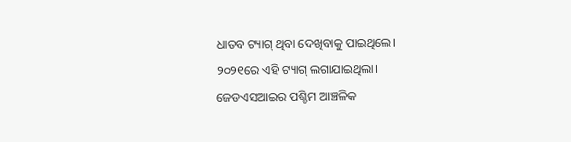ଧାତବ ଟ୍ୟାଗ୍ ଥିବା ଦେଖିବାକୁ ପାଇଥିଲେ।
୨୦୨୧ରେ ଏହି ଟ୍ୟାଗ୍ ଲଗାଯାଇଥିଲା। ଜେଡଏସଆଇର ପଶ୍ଚିମ ଆଞ୍ଚଳିକ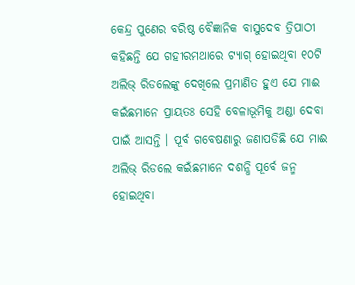କେନ୍ଦ୍ର ପୁଣେର ବରିଷ୍ଠ ବୈଜ୍ଞାନିକ ବାସୁଦେବ ତ୍ରିପାଠୀ କହିଛନ୍ତି ଯେ ଗହୀରମଥାରେ ଟ୍ୟାଗ୍ ହୋଇଥିବା ୧୦ଟି ଅଲିଭ୍ ରିଡଲେଙ୍କୁ ଦେଖିଲେ ପ୍ରମାଣିତ ହୁଏ ଯେ ମାଈ କଇଁଛମାନେ ପ୍ରାୟତଃ ସେହି ବେଳାଭୂମିକୁ ଅଣ୍ଡା ଦେବା ପାଇଁ ଆସନ୍ତି । ପୂର୍ବ ଗବେଷଣାରୁ ଜଣାପଡିଛି ଯେ ମାଈ ଅଲିଭ୍ ରିଡଲେ କଇଁଛମାନେ ଦଶନ୍ଧି ପୂର୍ବେ ଜନ୍ମ ହୋଇଥିବା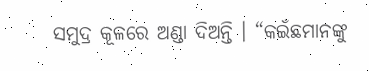ସମୁଦ୍ର କୂଳରେ ଅଣ୍ଡା ଦିଅନ୍ତି । “କଇଁଛମାନଙ୍କୁ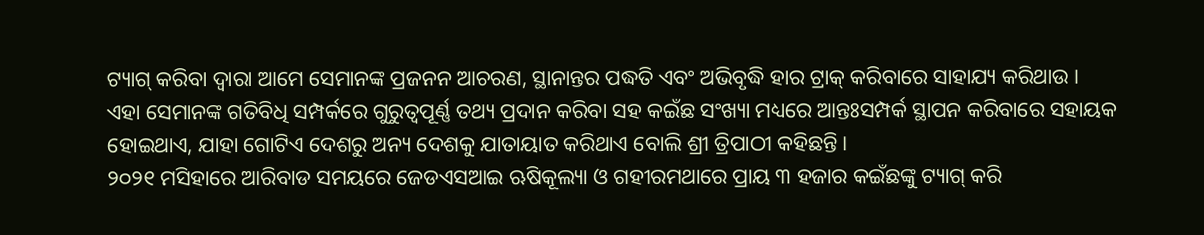ଟ୍ୟାଗ୍ କରିବା ଦ୍ୱାରା ଆମେ ସେମାନଙ୍କ ପ୍ରଜନନ ଆଚରଣ, ସ୍ଥାନାନ୍ତର ପଦ୍ଧତି ଏବଂ ଅଭିବୃଦ୍ଧି ହାର ଟ୍ରାକ୍ କରିବାରେ ସାହାଯ୍ୟ କରିଥାଉ ।
ଏହା ସେମାନଙ୍କ ଗତିବିଧି ସମ୍ପର୍କରେ ଗୁରୁତ୍ୱପୂର୍ଣ୍ଣ ତଥ୍ୟ ପ୍ରଦାନ କରିବା ସହ କଇଁଛ ସଂଖ୍ୟା ମଧ୍ୟରେ ଆନ୍ତଃସମ୍ପର୍କ ସ୍ଥାପନ କରିବାରେ ସହାୟକ ହୋଇଥାଏ, ଯାହା ଗୋଟିଏ ଦେଶରୁ ଅନ୍ୟ ଦେଶକୁ ଯାତାୟାତ କରିଥାଏ ବୋଲି ଶ୍ରୀ ତ୍ରିପାଠୀ କହିଛନ୍ତି।
୨୦୨୧ ମସିହାରେ ଆରିବାଡ ସମୟରେ ଜେଡଏସଆଇ ଋଷିକୂଲ୍ୟା ଓ ଗହୀରମଥାରେ ପ୍ରାୟ ୩ ହଜାର କଇଁଛଙ୍କୁ ଟ୍ୟାଗ୍ କରି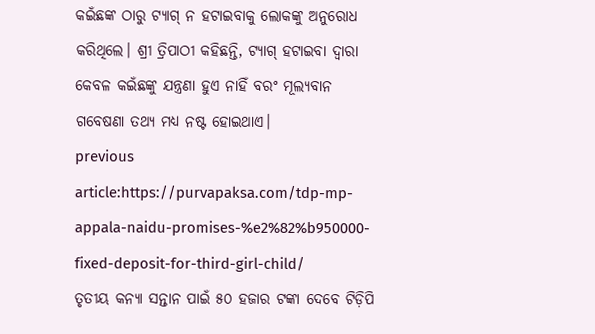କଇଁଛଙ୍କ ଠାରୁ ଟ୍ୟାଗ୍ ନ ହଟାଇବାକୁ ଲୋକଙ୍କୁ ଅନୁରୋଧ କରିଥିଲେ। ଶ୍ରୀ ତ୍ରିପାଠୀ କହିଛନ୍ତି, ଟ୍ୟାଗ୍ ହଟାଇବା ଦ୍ୱାରା କେବଳ କଇଁଛଙ୍କୁ ଯନ୍ତ୍ରଣା ହୁଏ ନାହିଁ ବରଂ ମୂଲ୍ୟବାନ ଗବେଷଣା ତଥ୍ୟ ମଧ୍ୟ ନଷ୍ଟ ହୋଇଥାଏ।
previous article:https://purvapaksa.com/tdp-mp-appala-naidu-promises-%e2%82%b950000-fixed-deposit-for-third-girl-child/
ତୃତୀୟ କନ୍ୟା ସନ୍ତାନ ପାଇଁ ୫୦ ହଜାର ଟଙ୍କା ଦେବେ ଟିଡ଼ିପି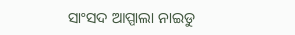ସାଂସଦ ଆପ୍ପାଲା ନାଇଡୁ